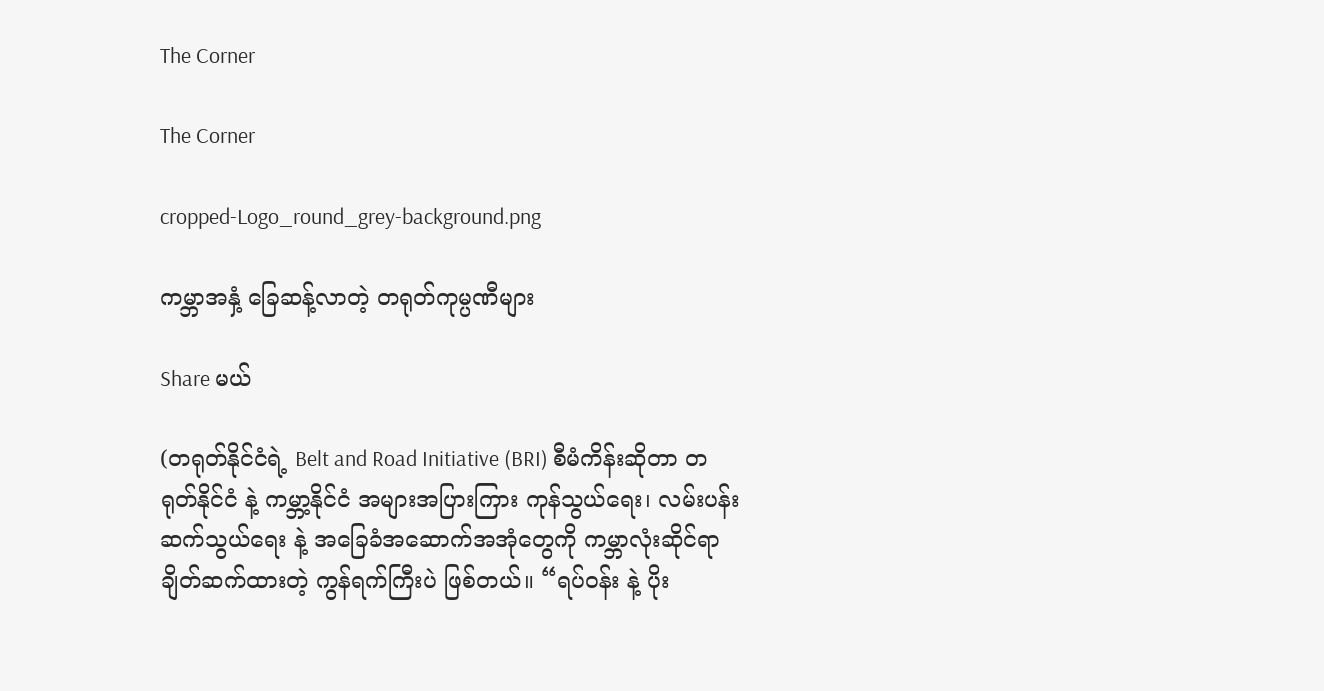The Corner

The Corner

cropped-Logo_round_grey-background.png

ကမ္ဘာအနှံ့ ခြေဆန့်လာတဲ့ တရုတ်ကုမ္ပဏီများ

Share မယ်

(တရုတ်နိုင်ငံရဲ့ Belt and Road Initiative (BRI) စီမံကိန်းဆိုတာ တရုတ်နိုင်ငံ နဲ့ ကမ္ဘာ့နိုင်ငံ အများအပြားကြား ကုန်သွယ်ရေး၊ လမ်းပန်းဆက်သွယ်ရေး နဲ့ အခြေခံအဆောက်အအုံတွေကို ကမ္ဘာလုံးဆိုင်ရာ ချိတ်ဆက်ထားတဲ့ ကွန်ရက်ကြီးပဲ ဖြစ်တယ်။ “ရပ်ဝန်း နဲ့ ပိုး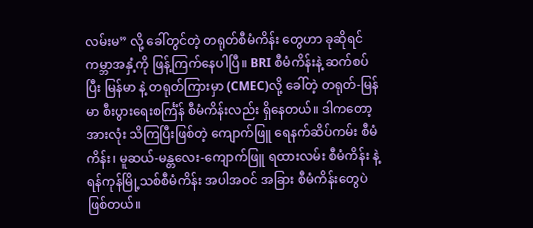လမ်းမ” လို့ ခေါ်တွင်တဲ့ တရုတ်စီမံကိန်း တွေဟာ ခုဆိုရင် ကမ္ဘာအနှံ့ကို ဖြန့်ကြက်နေပါပြီ။ BRI စီမံကိန်းနဲ့ ဆက်စပ်ပြီး မြန်မာ နဲ့ တရုတ်ကြားမှာ (CMEC)လို့ ခေါ်တဲ့ တရုတ်-မြန်မာ စီးပွားရေးစင်္ကြံန် စီမံကိန်းလည်း ရှိနေတယ်။ ဒါကတော့ အားလုံး သိကြပြီးဖြစ်တဲ့ ကျောက်ဖြူ ရေနက်ဆိပ်ကမ်း စီမံကိန်း၊ မူဆယ်-မန္တလေး-ကျောက်ဖြူ ရထားလမ်း စီမံကိန်း နဲ့ ရန်ကုန်မြို့သစ်စီမံကိန်း အပါအဝင် အခြား စီမံကိန်းတွေပဲ ဖြစ်တယ်။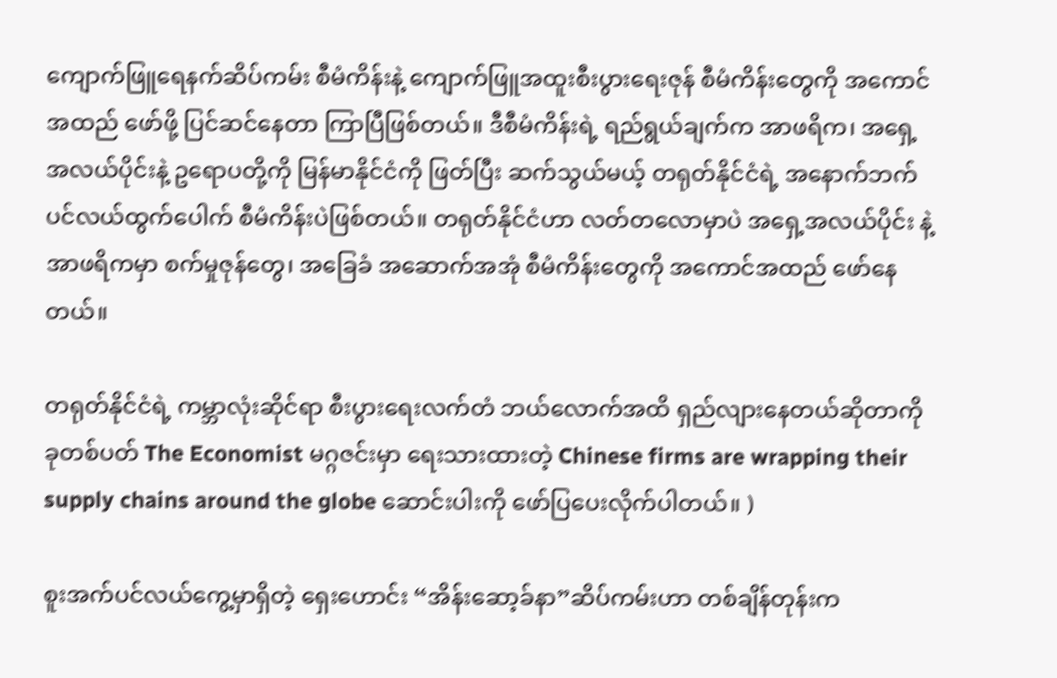ကျောက်ဖြူရေနက်ဆိပ်ကမ်း စီမံကိန်းနဲ့ ကျောက်ဖြူအထူးစီးပွားရေးဇုန် စီမံကိန်းတွေကို အကောင်အထည် ဖော်ဖို့ ပြင်ဆင်နေတာ ကြာပြီဖြစ်တယ်။ ဒီစီမံကိန်းရဲ့ ရည်ရွယ်ချက်က အာဖရိက၊ အရှေ့အလယ်ပိုင်းနဲ့ ဥရောပတို့ကို မြန်မာနိုင်ငံကို ဖြတ်ပြီး ဆက်သွယ်မယ့် တရုတ်နိုင်ငံရဲ့ အနောက်ဘက် ပင်လယ်ထွက်ပေါက် စီမံကိန်းပဲဖြစ်တယ်။ တရုတ်နိုင်ငံဟာ လတ်တလောမှာပဲ အရှေ့အလယ်ပိုင်း နဲ့ အာဖရိကမှာ စက်မှုဇုန်တွေ၊ အခြေခံ အဆောက်အအုံ စီမံကိန်းတွေကို အကောင်အထည် ဖော်နေတယ်။

တရုတ်နိုင်ငံရဲ့ ကမ္ဘာလုံးဆိုင်ရာ စီးပွားရေးလက်တံ ဘယ်လောက်အထိ ရှည်လျားနေတယ်ဆိုတာကို ခုတစ်ပတ် The Economist မဂ္ဂဇင်းမှာ ရေးသားထားတဲ့ Chinese firms are wrapping their supply chains around the globe ဆောင်းပါးကို ဖော်ပြပေးလိုက်ပါတယ်။ )

စူးအက်ပင်လယ်ကွေ့မှာရှိတဲ့ ရှေးဟောင်း “အိန်းဆော့ခ်နာ”ဆိပ်ကမ်းဟာ တစ်ချိန်တုန်းက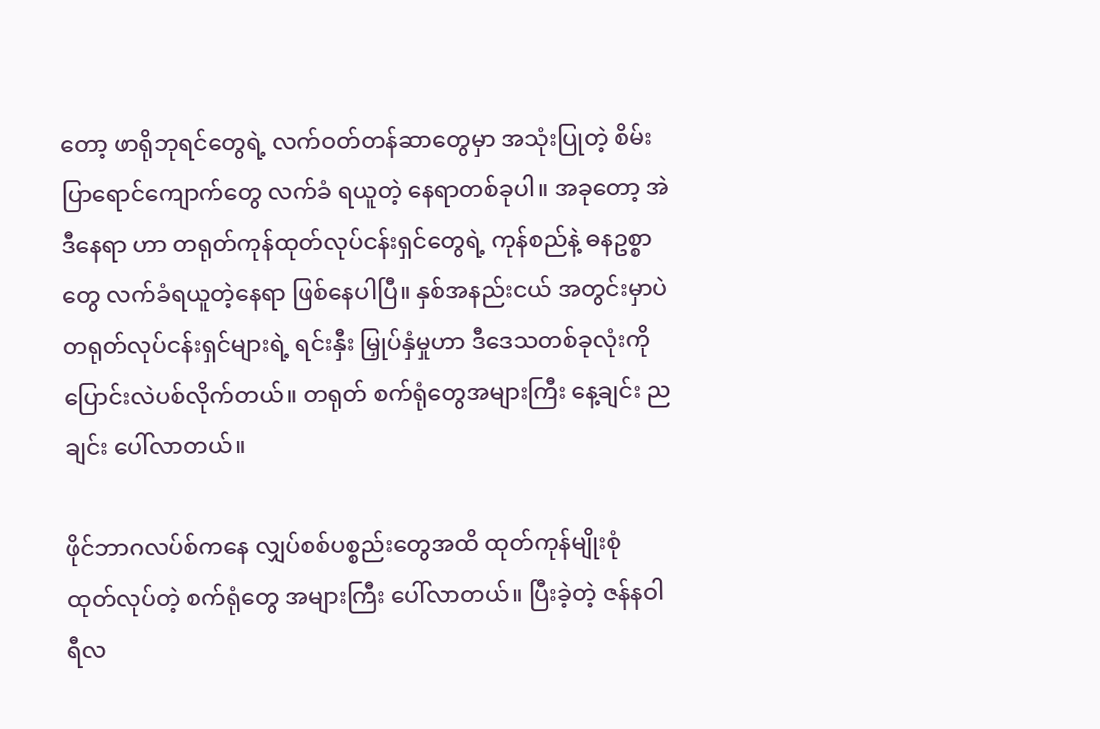တော့ ဖာရိုဘုရင်တွေရဲ့ လက်ဝတ်တန်ဆာတွေမှာ အသုံးပြုတဲ့ စိမ်းပြာရောင်ကျောက်တွေ လက်ခံ ရယူတဲ့ နေရာတစ်ခုပါ။ အခုတော့ အဲဒီနေရာ ဟာ တရုတ်ကုန်ထုတ်လုပ်ငန်းရှင်တွေရဲ့ ကုန်စည်နဲ့ ဓနဥစ္စာတွေ လက်ခံရယူတဲ့နေရာ ဖြစ်နေပါပြီ။ နှစ်အနည်းငယ် အတွင်းမှာပဲတရုတ်လုပ်ငန်းရှင်များရဲ့ ရင်းနှီး မြှုပ်နှံမှုဟာ ဒီဒေသတစ်ခုလုံးကို ပြောင်းလဲပစ်လိုက်တယ်။ တရုတ် စက်ရုံတွေအများကြီး နေ့ချင်း ညချင်း ပေါ်လာတယ်။

ဖိုင်ဘာဂလပ်စ်ကနေ လျှပ်စစ်ပစ္စည်းတွေအထိ ထုတ်ကုန်မျိုးစုံ ထုတ်လုပ်တဲ့ စက်ရုံတွေ အများကြီး ပေါ်လာတယ်။ ပြီးခဲ့တဲ့ ဇန်နဝါရီလ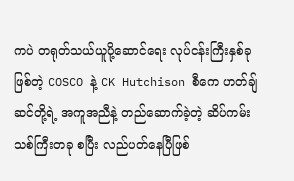ကပဲ တရုတ်သယ်ယူပို့ဆောင်ရေး လုပ်ငန်းကြီးနှစ်ခုဖြစ်တဲ့ COSCO နဲ့ CK Hutchison စီကေ ဟတ်ချ်ဆင်တို့ရဲ့ အကူအညီနဲ့ တည်ဆောက်ခဲ့တဲ့ ဆိပ်ကမ်းသစ်ကြီးတခု စပြီး လည်ပတ်နေပြီဖြစ်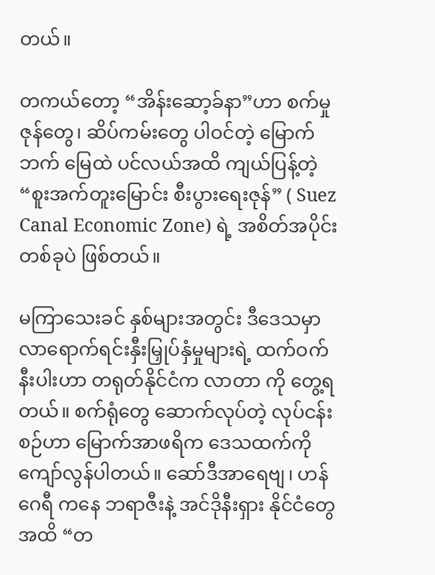တယ်။

တကယ်တော့ “အိန်းဆော့ခ်နာ”ဟာ စက်မှုဇုန်တွေ၊ ဆိပ်ကမ်းတွေ ပါဝင်တဲ့ မြောက်ဘက် မြေထဲ ပင်လယ်အထိ ကျယ်ပြန့်တဲ့ “စူးအက်တူးမြောင်း စီးပွားရေးဇုန်” ( Suez Canal Economic Zone) ရဲ့ အစိတ်အပိုင်းတစ်ခုပဲ ဖြစ်တယ်။

မကြာသေးခင် နှစ်များအတွင်း ဒီဒေသမှာ လာရောက်ရင်းနှီးမြှုပ်နှံမှုများရဲ့ ထက်ဝက်နီးပါးဟာ တရုတ်နိုင်ငံက လာတာ ကို တွေ့ရတယ်။ စက်ရုံတွေ ဆောက်လုပ်တဲ့ လုပ်ငန်းစဉ်ဟာ မြောက်အာဖရိက ဒေသထက်ကို ကျော်လွန်ပါတယ်။ ဆော်ဒီအာရေဗျ၊ ဟန်ဂေရီ ကနေ ဘရာဇီးနဲ့ အင်ဒိုနီးရှား နိုင်ငံတွေ အထိ “တ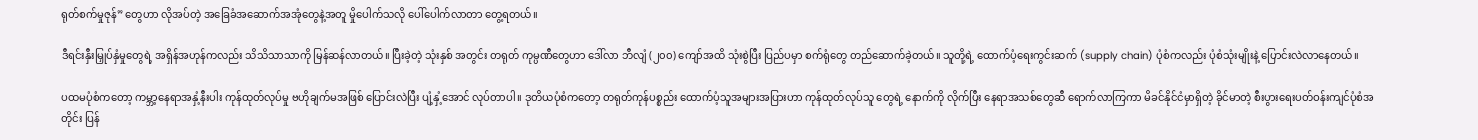ရုတ်စက်မှုဇုန်” တွေဟာ လိုအပ်တဲ့ အခြေခံအဆောက်အအုံတွေနဲ့အတူ မှိုပေါက်သလို ပေါ်ပေါက်လာတာ တွေ့ရတယ်။

ဒီရင်းနှီးမြှုပ်နှံမှုတွေရဲ့ အရှိန်အဟုန်ကလည်း သိသိသာသာကို မြန်ဆန်လာတယ်။ ပြီးခဲ့တဲ့ သုံးနှစ် အတွင်း တရုတ် ကုမ္ပဏီတွေဟာ ဒေါ်လာ ဘီလျံ (၂၀၀) ကျော်အထိ သုံးစွဲပြီး ပြည်ပမှာ စက်ရုံတွေ တည်ဆောက်ခဲ့တယ်။ သူတို့ရဲ့ ထောက်ပံ့ရေးကွင်းဆက် (supply chain) ပုံစံကလည်း ပုံစံသုံးမျိုးနဲ့ ပြောင်းလဲလာနေတယ်။

ပထမပုံစံကတော့ ကမ္ဘာ့နေရာအနှံ့နီးပါး ကုန်ထုတ်လုပ်မှု ဗဟိုချက်မအဖြစ် ပြောင်းလဲပြီး ပျံ့နှံ့အောင် လုပ်တာပါ။ ဒုတိယပုံစံကတော့ တရုတ်ကုန်ပစ္စည်း ထောက်ပံ့သူအများအပြားဟာ ကုန်ထုတ်လုပ်သူ တွေရဲ့ နောက်ကို လိုက်ပြီး နေရာအသစ်တွေဆီ ရောက်လာကြကာ မိခင်နိုင်ငံမှာရှိတဲ့ ခိုင်မာတဲ့ စီးပွားရေးပတ်ဝန်းကျင်ပုံစံအတိုင်း ပြန်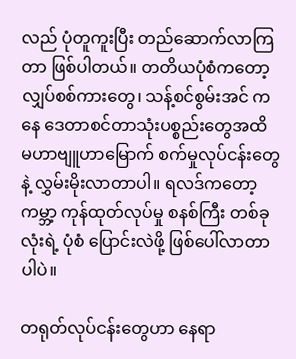လည် ပုံတူကူးပြီး တည်ဆောက်လာကြတာ ဖြစ်ပါတယ်။ တတိယပုံစံကတော့ လျှပ်စစ်ကားတွေ၊ သန့်စင်စွမ်းအင် ကနေ ဒေတာစင်တာသုံးပစ္စည်းတွေအထိ မဟာဗျူဟာမြောက် စက်မှုလုပ်ငန်းတွေနဲ့ လွှမ်းမိုးလာတာပါ။ ရလဒ်ကတော့ ကမ္ဘာ့ ကုန်ထုတ်လုပ်မှု စနစ်ကြီး တစ်ခုလုံးရဲ့ ပုံစံ ပြောင်းလဲဖို့ ဖြစ်ပေါ်လာတာပါပဲ။

တရုတ်လုပ်ငန်းတွေဟာ နေရာ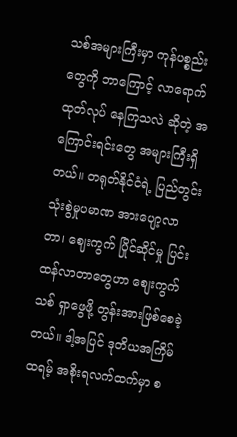သစ်အများကြီးမှာ ကုန်ပစ္စည်းတွေကို ဘာကြောင့် လာရောက် ထုတ်လုပ် နေကြသလဲ ဆိုတဲ့ အကြောင်းရင်းတွေ အများကြီးရှိတယ်။ တရုတ်နိုင်ငံရဲ့ ပြည်တွင်း သုံးစွဲမှုပမာဏ အားပျော့လာတာ၊ ဈေးကွက် ပြိုင်ဆိုင်မှု ပြင်းထန်လာတာတွေဟာ စျေးကွက်သစ် ရှာဖွေဖို့ တွန်းအားဖြစ်စေခဲ့တယ်။ ဒါ့အပြင် ဒုတိယအကြိမ် ထရမ့် အစိုးရလက်ထက်မှာ စ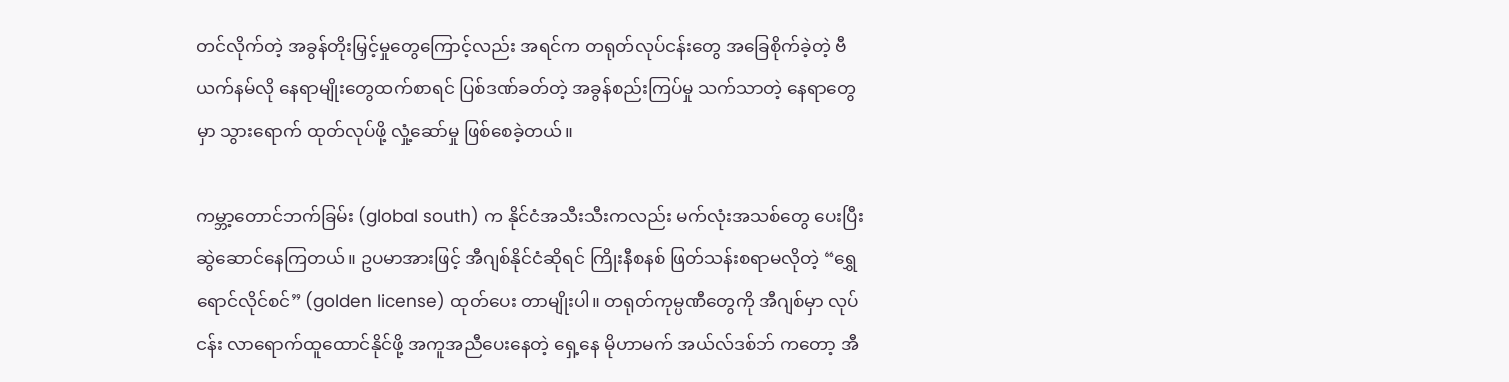တင်လိုက်တဲ့ အခွန်တိုးမြှင့်မှုတွေကြောင့်လည်း အရင်က တရုတ်လုပ်ငန်းတွေ အခြေစိုက်ခဲ့တဲ့ ဗီယက်နမ်လို နေရာမျိုးတွေထက်စာရင် ပြစ်ဒဏ်ခတ်တဲ့ အခွန်စည်းကြပ်မှု သက်သာတဲ့ နေရာတွေမှာ သွားရောက် ထုတ်လုပ်ဖို့ လှုံ့ဆော်မှု ဖြစ်စေခဲ့တယ်။

ကမ္ဘာ့တောင်ဘက်ခြမ်း (global south) က နိုင်ငံအသီးသီးကလည်း မက်လုံးအသစ်တွေ ပေးပြီး ဆွဲဆောင်နေကြတယ်။ ဥပမာအားဖြင့် အီဂျစ်နိုင်ငံဆိုရင် ကြိုးနီစနစ် ဖြတ်သန်းစရာမလိုတဲ့ “ရွှေရောင်လိုင်စင်” (golden license) ထုတ်ပေး တာမျိုးပါ။ တရုတ်ကုမ္ပဏီတွေကို အီဂျစ်မှာ လုပ်ငန်း လာရောက်ထူထောင်နိုင်ဖို့ အကူအညီပေးနေတဲ့ ရှေ့နေ မိုဟာမက် အယ်လ်ဒစ်ဘ် ကတော့ အီ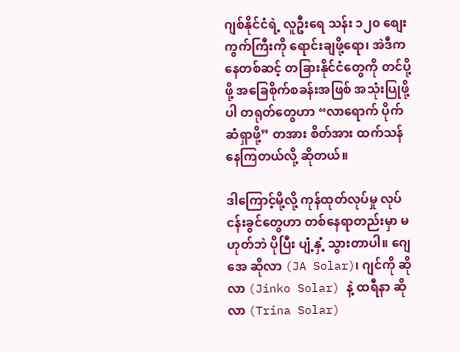ဂျစ်နိုင်ငံရဲ့ လူဦးရေ သန်း ၁၂၀ စျေးကွက်ကြီးကို ရောင်းချဖို့ရော၊ အဲဒီကနေတစ်ဆင့် တခြားနိုင်ငံတွေကို တင်ပို့ဖို့ အခြေစိုက်စခန်းအဖြစ် အသုံးပြုဖို့ပါ တရုတ်တွေဟာ “လာရောက် ပိုက်ဆံရှာဖို့” တအား စိတ်အား ထက်သန်နေကြတယ်လို့ ဆိုတယ်။

ဒါကြောင့်မို့လို့ ကုန်ထုတ်လုပ်မှု လုပ်ငန်းခွင်တွေဟာ တစ်နေရာတည်းမှာ မဟုတ်ဘဲ ပိုပြီး ပျံ့နှံ့ သွားတာပါ။ ဂျေအေ ဆိုလာ (JA Solar)၊ ဂျင်ကို ဆိုလာ (Jinko Solar) နဲ့ ထရီနာ ဆိုလာ (Trina Solar)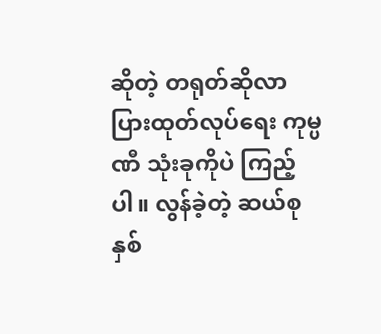ဆိုတဲ့ တရုတ်ဆိုလာပြားထုတ်လုပ်ရေး ကုမ္ပဏီ သုံးခုကိုပဲ ကြည့်ပါ။ လွန်ခဲ့တဲ့ ဆယ်စုနှစ်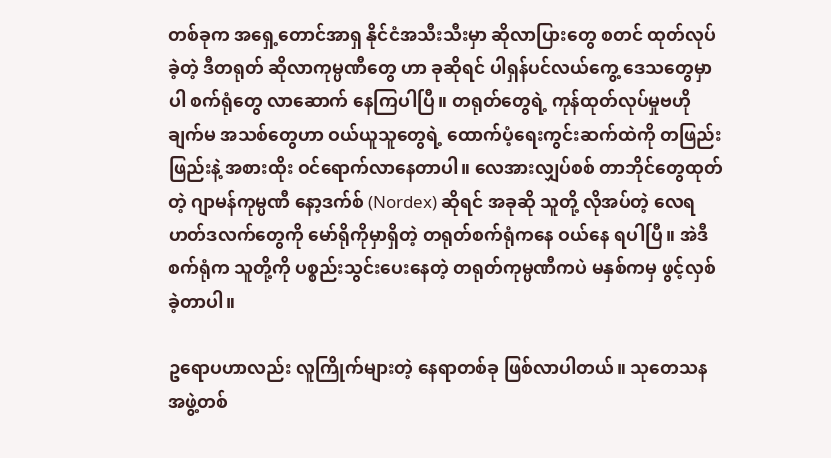တစ်ခုက အရှေ့တောင်အာရှ နိုင်ငံအသီးသီးမှာ ဆိုလာပြားတွေ စတင် ထုတ်လုပ်ခဲ့တဲ့ ဒီတရုတ် ဆိုလာကုမ္ပဏီတွေ ဟာ ခုဆိုရင် ပါရှန်ပင်လယ်ကွေ့ ဒေသတွေမှာပါ စက်ရုံတွေ လာဆောက် နေကြပါပြီ။ တရုတ်တွေရဲ့ ကုန်ထုတ်လုပ်မှုဗဟိုချက်မ အသစ်တွေဟာ ဝယ်ယူသူတွေရဲ့ ထောက်ပံ့ရေးကွင်းဆက်ထဲကို တဖြည်းဖြည်းနဲ့ အစားထိုး ဝင်ရောက်လာနေတာပါ။ လေအားလျှပ်စစ် တာဘိုင်တွေထုတ်တဲ့ ဂျာမန်ကုမ္ပဏီ နော့ဒက်စ် (Nordex) ဆိုရင် အခုဆို သူတို့ လိုအပ်တဲ့ လေရဟတ်ဒလက်တွေကို မော်ရိုကိုမှာရှိတဲ့ တရုတ်စက်ရုံကနေ ဝယ်နေ ရပါပြီ။ အဲဒီစက်ရုံက သူတို့ကို ပစ္စည်းသွင်းပေးနေတဲ့ တရုတ်ကုမ္ပဏီကပဲ မနှစ်ကမှ ဖွင့်လှစ်ခဲ့တာပါ။

ဥရောပဟာလည်း လူကြိုက်များတဲ့ နေရာတစ်ခု ဖြစ်လာပါတယ်။ သုတေသနအဖွဲ့တစ်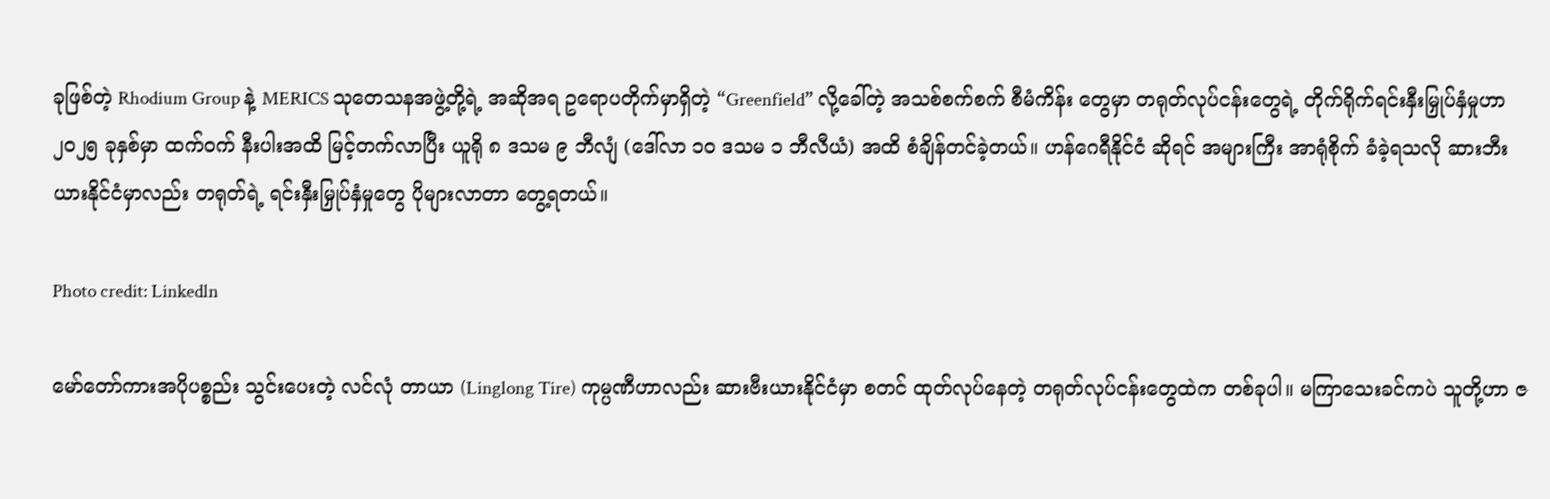ခုဖြစ်တဲ့ Rhodium Group နဲ့ MERICS သုတေသနအဖွဲ့တို့ရဲ့ အဆိုအရ ဥရောပတိုက်မှာရှိတဲ့ “Greenfield” လို့ခေါ်တဲ့ အသစ်စက်စက် စီမံကိန်း တွေမှာ တရုတ်လုပ်ငန်းတွေရဲ့ တိုက်ရိုက်ရင်းနှီးမြှုပ်နှံမှုဟာ ၂၀၂၅ ခုနှစ်မှာ ထက်ဝက် နီးပါးအထိ မြင့်တက်လာပြီး ယူရို ၈ ဒသမ ၉ ဘီလျံ (ဒေါ်လာ ၁၀ ဒသမ ၁ ဘီလီယံ) အထိ စံချိန်တင်ခဲ့တယ်။ ဟန်ဂေရီနိုင်ငံ ဆိုရင် အများကြီး အာရုံစိုက် ခံခဲ့ရသလို ဆားဘီးယားနိုင်ငံမှာလည်း တရုတ်ရဲ့ ရင်းနှီးမြှုပ်နှံမှုတွေ ပိုများလာတာ တွေ့ရတယ်။

Photo credit: Linkedln

မော်တော်ကားအပိုပစ္စည်း သွင်းပေးတဲ့ လင်လုံ တာယာ (Linglong Tire) ကုမ္ပဏီဟာလည်း ဆားဗီးယားနိုင်ငံမှာ စတင် ထုတ်လုပ်နေတဲ့ တရုတ်လုပ်ငန်းတွေထဲက တစ်ခုပါ။ မကြာသေးခင်ကပဲ သူတို့ဟာ ဇ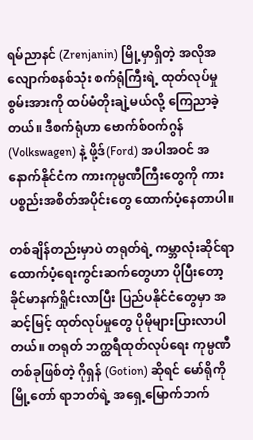ရမ်ညာနင် (Zrenjanin) မြို့မှာရှိတဲ့ အလိုအလျောက်စနစ်သုံး စက်ရုံကြီးရဲ့ ထုတ်လုပ်မှုစွမ်းအားကို ထပ်မံတိုးချဲ့မယ်လို့ ကြေညာခဲ့တယ်။ ဒီစက်ရုံဟာ ဗောက်စ်ဝက်ဂွန် (Volkswagen) နဲ့ ဖို့ဒ်(Ford) အပါအဝင် အနောက်နိုင်ငံက ကားကုမ္ပဏီကြီးတွေကို ကားပစ္စည်းအစိတ်အပိုင်းတွေ ထောက်ပံ့နေတာပါ။

တစ်ချိန်တည်းမှာပဲ တရုတ်ရဲ့ ကမ္ဘာလုံးဆိုင်ရာ ထောက်ပံ့ရေးကွင်းဆက်တွေဟာ ပိုပြီးတော့ ခိုင်မာနက်ရှိုင်းလာပြီး ပြည်ပနိုင်ငံတွေမှာ အဆင့်မြင့် ထုတ်လုပ်မှုတွေ ပိုမိုများပြားလာပါတယ်။ တရုတ် ဘက္ထရီထုတ်လုပ်ရေး ကုမ္ပဏီ တစ်ခုဖြစ်တဲ့ ဂိုရှန် (Gotion) ဆိုရင် မော်ရိုကိုမြို့တော် ရာဘတ်ရဲ့ အရှေ့မြောက်ဘက်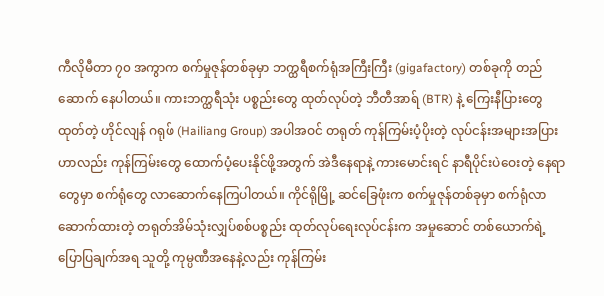ကီလိုမီတာ ၇၀ အကွာက စက်မှုဇုန်တစ်ခုမှာ ဘက္ထရီစက်ရုံအကြီးကြီး (gigafactory) တစ်ခုကို တည်ဆောက် နေပါတယ်။ ကားဘက္ထရီသုံး ပစ္စည်းတွေ ထုတ်လုပ်တဲ့ ဘီတီအာရ် (BTR) နဲ့ ကြေးနီပြားတွေထုတ်တဲ့ ဟိုင်လျန် ဂရုဖ် (Hailiang Group) အပါအဝင် တရုတ် ကုန်ကြမ်းပံ့ပိုးတဲ့ လုပ်ငန်းအများအပြားဟာလည်း ကုန်ကြမ်းတွေ ထောက်ပံ့ပေးနိုင်ဖို့အတွက် အဲဒီနေရာနဲ့ ကားမောင်းရင် နာရီပိုင်းပဲဝေးတဲ့ နေရာတွေမှာ စက်ရုံတွေ လာဆောက်နေကြပါတယ်။ ကိုင်ရိုမြို့ ဆင်ခြေဖုံးက စက်မှုဇုန်တစ်ခုမှာ စက်ရုံလာဆောက်ထားတဲ့ တရုတ်အိမ်သုံးလျှပ်စစ်ပစ္စည်း ထုတ်လုပ်ရေးလုပ်ငန်းက အမှုဆောင် တစ်ယောက်ရဲ့ ပြောပြချက်အရ သူတို့ ကုမ္ပဏီအနေနဲ့လည်း ကုန်ကြမ်း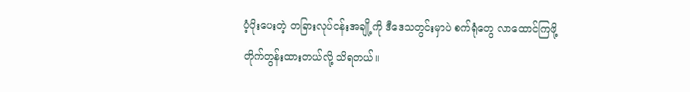ပံ့ပိုးပေးတဲ့ တခြားလုပ်ငန်းအချို့ကို ဒီဒေသတွင်းမှာပဲ စက်ရုံတွေ လာထောင်ကြဖို့ တိုက်တွန်းထားတယ်လို့ သိရတယ်။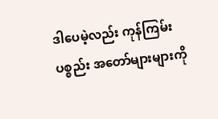ဒါပေမဲ့လည်း ကုန်ကြမ်းပစ္စည်း အတော်များများကို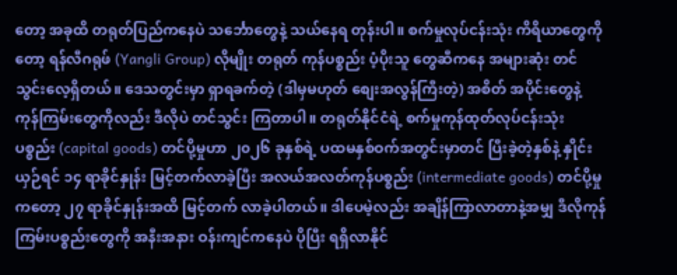တော့ အခုထိ တရုတ်ပြည်ကနေပဲ သင်္ဘောတွေနဲ့ သယ်နေရ တုန်းပါ။ စက်မှုလုပ်ငန်းသုံး ကိရိယာတွေကိုတော့ ရန်လီဂရုဖ် (Yangli Group) လိုမျိုး တရုတ် ကုန်ပစ္စည်း ပံ့ပိုးသူ တွေဆီကနေ အများဆုံး တင်သွင်းလေ့ရှိတယ်။ ဒေသတွင်းမှာ ရှာရခက်တဲ့ (ဒါမှမဟုတ် စျေးအလွန်ကြီးတဲ့) အစိတ် အပိုင်းတွေနဲ့ ကုန်ကြမ်းတွေကိုလည်း ဒီလိုပဲ တင်သွင်း ကြတာပါ။ တရုတ်နိုင်ငံရဲ့ စက်မှုကုန်ထုတ်လုပ်ငန်းသုံး ပစ္စည်း (capital goods) တင်ပို့မှုဟာ ၂၀၂၆ ခုနှစ်ရဲ့ ပထမနှစ်ဝက်အတွင်းမှာတင် ပြီးခဲ့တဲ့နှစ်နဲ့ နှိုင်းယှဉ်ရင် ၁၄ ရာခိုင်နှုန်း မြင့်တက်လာခဲ့ပြီး အလယ်အလတ်ကုန်ပစ္စည်း (intermediate goods) တင်ပို့မှုကတော့ ၂၇ ရာခိုင်နှုန်းအထိ မြင့်တက် လာခဲ့ပါတယ်။ ဒါပေမဲ့လည်း အချိန်ကြာလာတာနဲ့အမျှ ဒီလိုကုန်ကြမ်းပစ္စည်းတွေကို အနီးအနား ဝန်းကျင်ကနေပဲ ပိုပြီး ရရှိလာနိုင်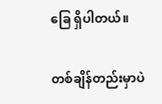ခြေ ရှိပါတယ်။

တစ်ချိန်တည်းမှာပဲ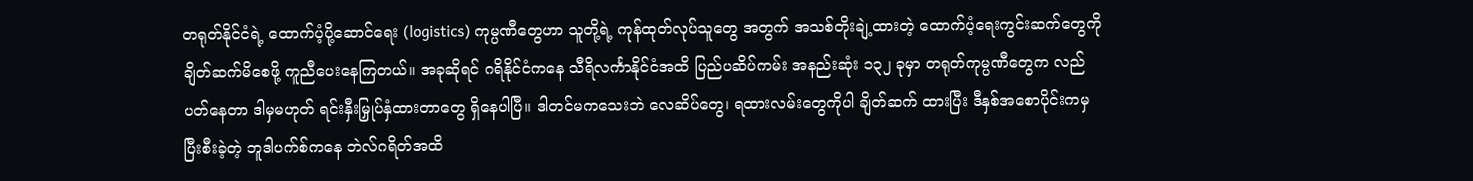တရုတ်နိုင်ငံရဲ့ ထောက်ပံ့ပို့ဆောင်ရေး (logistics) ကုမ္ပဏီတွေဟာ သူတို့ရဲ့ ကုန်ထုတ်လုပ်သူတွေ အတွက် အသစ်တိုးချဲ့ထားတဲ့ ထောက်ပံ့ရေးကွင်းဆက်တွေကို ချိတ်ဆက်မိစေဖို့ ကူညီပေးနေကြတယ်။ အခုဆိုရင် ဂရိနိုင်ငံကနေ သီရိလင်္ကာနိုင်ငံအထိ ပြည်ပဆိပ်ကမ်း အနည်းဆုံး ၁၃၂ ခုမှာ တရုတ်ကုမ္ပဏီတွေက လည်ပတ်နေတာ ဒါမှမဟုတ် ရင်းနှီးမြှုပ်နှံထားတာတွေ ရှိနေပါပြီ။ ဒါတင်မကသေးဘဲ လေဆိပ်တွေ၊ ရထားလမ်းတွေကိုပါ ချိတ်ဆက် ထားပြီး ဒီနှစ်အစောပိုင်းကမှ ပြီးစီးခဲ့တဲ့ ဘူဒါပက်စ်ကနေ ဘဲလ်ဂရိတ်အထိ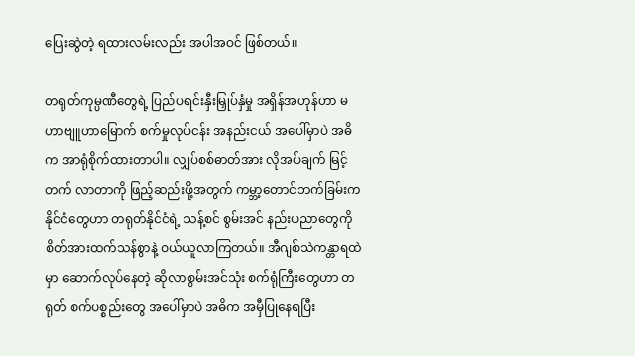ပြေးဆွဲတဲ့ ရထားလမ်းလည်း အပါအဝင် ဖြစ်တယ်။

တရုတ်ကုမ္ပဏီတွေရဲ့ ပြည်ပရင်းနှီးမြှုပ်နှံမှု အရှိန်အဟုန်ဟာ မဟာဗျူဟာမြောက် စက်မှုလုပ်ငန်း အနည်းငယ် အပေါ်မှာပဲ အဓိက အာရုံစိုက်ထားတာပါ။ လျှပ်စစ်ဓာတ်အား လိုအပ်ချက် မြင့်တက် လာတာကို ဖြည့်ဆည်းဖို့အတွက် ကမ္ဘာ့တောင်ဘက်ခြမ်းက နိုင်ငံတွေဟာ တရုတ်နိုင်ငံရဲ့ သန့်စင် စွမ်းအင် နည်းပညာတွေကို စိတ်အားထက်သန်စွာနဲ့ ဝယ်ယူလာကြတယ်။ အီဂျစ်သဲကန္တာရထဲမှာ ဆောက်လုပ်နေတဲ့ ဆိုလာစွမ်းအင်သုံး စက်ရုံကြီးတွေဟာ တရုတ် စက်ပစ္စည်းတွေ အပေါ်မှာပဲ အဓိက အမှီပြုနေရပြီး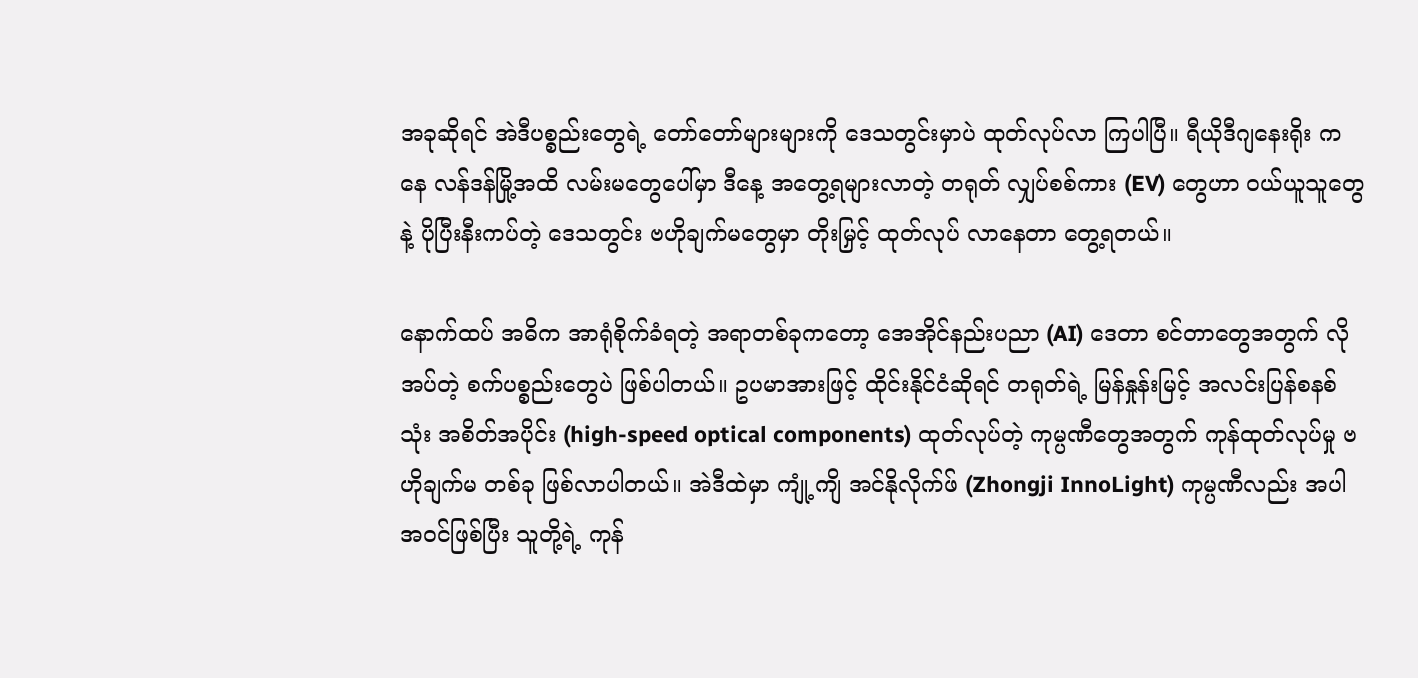အခုဆိုရင် အဲဒီပစ္စည်းတွေရဲ့ တော်တော်များများကို ဒေသတွင်းမှာပဲ ထုတ်လုပ်လာ ကြပါပြီ။ ရီယိုဒီဂျနေးရိုး ကနေ လန်ဒန်မြို့အထိ လမ်းမတွေပေါ်မှာ ဒီနေ့ အတွေ့ရများလာတဲ့ တရုတ် လျှပ်စစ်ကား (EV) တွေဟာ ဝယ်ယူသူတွေနဲ့ ပိုပြီးနီးကပ်တဲ့ ဒေသတွင်း ဗဟိုချက်မတွေမှာ တိုးမြှင့် ထုတ်လုပ် လာနေတာ တွေ့ရတယ်။

နောက်ထပ် အဓိက အာရုံစိုက်ခံရတဲ့ အရာတစ်ခုကတော့ အေအိုင်နည်းပညာ (AI) ဒေတာ စင်တာတွေအတွက် လိုအပ်တဲ့ စက်ပစ္စည်းတွေပဲ ဖြစ်ပါတယ်။ ဥပမာအားဖြင့် ထိုင်းနိုင်ငံဆိုရင် တရုတ်ရဲ့ မြန်နှုန်းမြင့် အလင်းပြန်စနစ်သုံး အစိတ်အပိုင်း (high-speed optical components) ထုတ်လုပ်တဲ့ ကုမ္ပဏီတွေအတွက် ကုန်ထုတ်လုပ်မှု ဗဟိုချက်မ တစ်ခု ဖြစ်လာပါတယ်။ အဲဒီထဲမှာ ကျုံ့ကျိ အင်နိုလိုက်ဖ် (Zhongji InnoLight) ကုမ္ပဏီလည်း အပါအဝင်ဖြစ်ပြီး သူတို့ရဲ့ ကုန်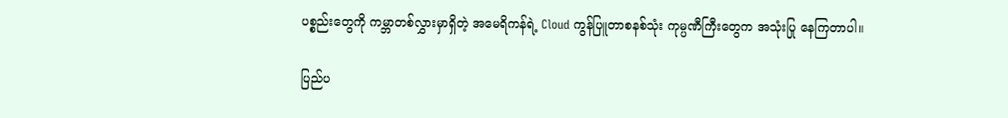ပစ္စည်းတွေကို ကမ္ဘာတစ်လွှားမှာရှိတဲ့ အမေရိကန်ရဲ့ Cloud ကွန်ပြူတာစနစ်သုံး ကုမ္ပဏီကြီးတွေက အသုံးပြု နေကြတာပါ။

ပြည်ပ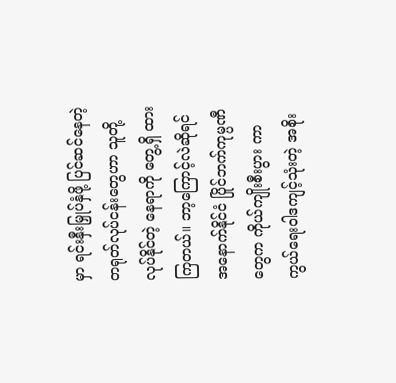မှာ ရင်းနှီးမြှုပ်နှံဖို့ ပြင်ဆင်နေတဲ့ တရုတ်လုပ်ငန်းတွေဟာ သူတို့လုပ်နိုင်တဲ့ နေရာကို တွေ့ရှိ ထားကြတယ်။ ဘာ့ကြောင့်လဲဆိုရင် အနောက်နိုင်ငံ ပြိုင်ဘက်ကုမ္ပဏီတွေက ကိုယ်ကျိုးစီးပွား ကာကွယ်ရေးဝါဒကျင့်သုံးတဲ့ အစိုး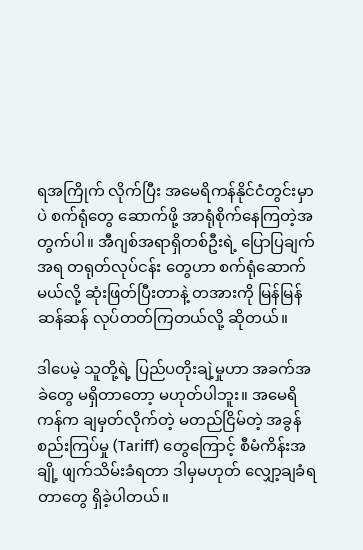ရအကြိုက် လိုက်ပြီး အမေရိကန်နိုင်ငံတွင်းမှာပဲ စက်ရုံတွေ ဆောက်ဖို့ အာရုံစိုက်နေကြတဲ့အတွက်ပါ။ အီဂျစ်အရာရှိတစ်ဦးရဲ့ ပြောပြချက်အရ တရုတ်လုပ်ငန်း တွေဟာ စက်ရုံဆောက်မယ်လို့ ဆုံးဖြတ်ပြီးတာနဲ့ တအားကို မြန်မြန်ဆန်ဆန် လုပ်တတ်ကြတယ်လို့ ဆိုတယ်။

ဒါပေမဲ့ သူတို့ရဲ့ ပြည်ပတိုးချဲ့မှုဟာ အခက်အခဲတွေ မရှိတာတော့ မဟုတ်ပါဘူး။ အမေရိကန်က ချမှတ်လိုက်တဲ့ မတည်ငြိမ်တဲ့ အခွန်စည်းကြပ်မှု (Tariff) တွေကြောင့် စီမံကိန်းအချို့ ဖျက်သိမ်းခံရတာ ဒါမှမဟုတ် လျှော့ချခံရတာတွေ ရှိခဲ့ပါတယ်။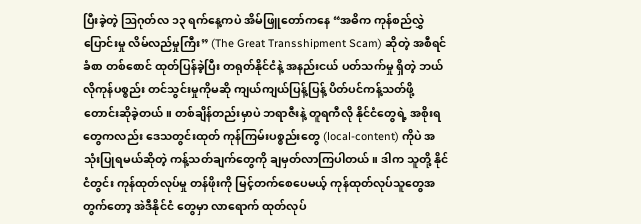ပြီးခဲ့တဲ့ ဩဂုတ်လ ၁၃ ရက်နေ့ကပဲ အိမ်ဖြူတော်ကနေ “အဓိက ကုန်စည်လွှဲပြောင်းမှု လိမ်လည်မှုကြီး” (The Great Transshipment Scam) ဆိုတဲ့ အစီရင်ခံစာ တစ်စောင် ထုတ်ပြန်ခဲ့ပြီး တရုတ်နိုင်ငံနဲ့ အနည်းငယ် ပတ်သက်မှု ရှိတဲ့ ဘယ်လိုကုန်ပစ္စည်း တင်သွင်းမှုကိုမဆို ကျယ်ကျယ်ပြန့်ပြန့် ပိတ်ပင်ကန့်သတ်ဖို့ တောင်းဆိုခဲ့တယ်။ တစ်ချိန်တည်းမှာပဲ ဘရာဇီးနဲ့ တူရကီလို နိုင်ငံတွေရဲ့ အစိုးရတွေကလည်း ဒေသတွင်းထုတ် ကုန်ကြမ်းပစ္စည်းတွေ (local-content) ကိုပဲ အသုံးပြုရမယ်ဆိုတဲ့ ကန့်သတ်ချက်တွေကို ချမှတ်လာကြပါတယ်။ ဒါက သူတို့ နိုင်ငံတွင်း ကုန်ထုတ်လုပ်မှု တန်ဖိုးကို မြင့်တက်စေပေမယ့် ကုန်ထုတ်လုပ်သူတွေအတွက်တော့ အဲဒီနိုင်ငံ တွေမှာ လာရောက် ထုတ်လုပ်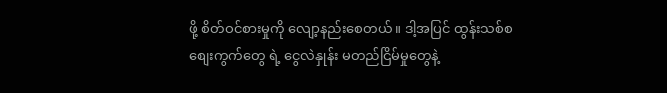ဖို့ စိတ်ဝင်စားမှုကို လျော့နည်းစေတယ်။ ဒါ့အပြင် ထွန်းသစ်စ စျေးကွက်တွေ ရဲ့ ငွေလဲနှုန်း မတည်ငြိမ်မှုတွေနဲ့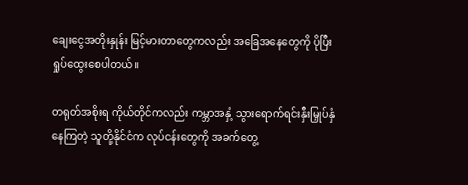ချေးငွေအတိုးနှုန်း မြင့်မားတာတွေကလည်း အခြေအနေတွေကို ပိုပြီး ရှုပ်ထွေးစေပါတယ်။

တရုတ်အစိုးရ ကိုယ်တိုင်ကလည်း ကမ္ဘာအနှံ့ သွားရောက်ရင်းနှီးမြှုပ်နှံနေကြတဲ့ သူတို့နိုင်ငံက လုပ်ငန်းတွေကို အခက်တွေ့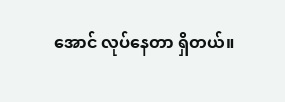အောင် လုပ်နေတာ ရှိတယ်။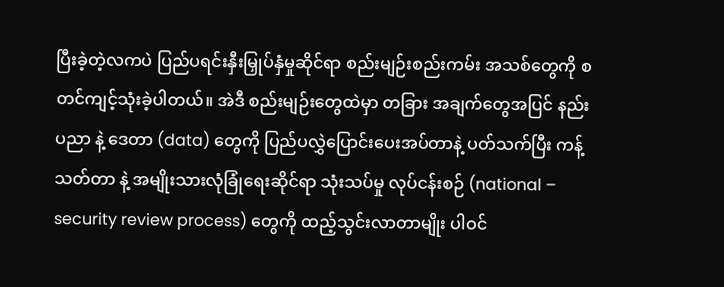ပြီးခဲ့တဲ့လကပဲ ပြည်ပရင်းနှီးမြှုပ်နှံမှုဆိုင်ရာ စည်းမျဉ်းစည်းကမ်း အသစ်တွေကို စတင်ကျင့်သုံးခဲ့ပါတယ်။ အဲဒီ စည်းမျဉ်းတွေထဲမှာ တခြား အချက်တွေအပြင် နည်းပညာ နဲ့ ဒေတာ (data) တွေကို ပြည်ပလွှဲပြောင်းပေးအပ်တာနဲ့ ပတ်သက်ပြီး ကန့်သတ်တာ နဲ့ အမျိုးသားလုံခြုံရေးဆိုင်ရာ သုံးသပ်မှု လုပ်ငန်းစဉ် (national – security review process) တွေကို ထည့်သွင်းလာတာမျိုး ပါဝင်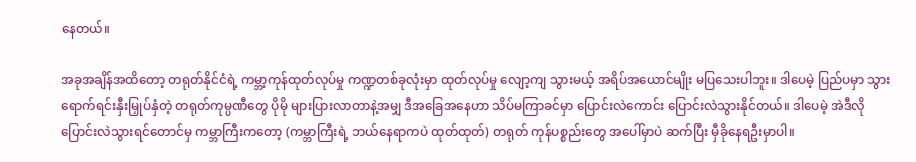နေတယ်။

အခုအချိန်အထိတော့ တရုတ်နိုင်ငံရဲ့ ကမ္ဘာ့ကုန်ထုတ်လုပ်မှု ကဏ္ဍတစ်ခုလုံးမှာ ထုတ်လုပ်မှု လျော့ကျ သွားမယ့် အရိပ်အယောင်မျိုး မပြသေးပါဘူး။ ဒါပေမဲ့ ပြည်ပမှာ သွားရောက်ရင်းနှီးမြှုပ်နှံတဲ့ တရုတ်ကုမ္ပဏီတွေ ပိုမို များပြားလာတာနဲ့အမျှ ဒီအခြေအနေဟာ သိပ်မကြာခင်မှာ ပြောင်းလဲကောင်း ပြောင်းလဲသွားနိုင်တယ်။ ဒါပေမဲ့ အဲဒီလို ပြောင်းလဲသွားရင်တောင်မှ ကမ္ဘာကြီးကတော့ (ကမ္ဘာကြီးရဲ့ ဘယ်နေရာကပဲ ထုတ်ထုတ်) တရုတ် ကုန်ပစ္စည်းတွေ အပေါ်မှာပဲ ဆက်ပြီး မှီခိုနေရဦးမှာပါ။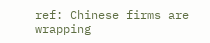ref: Chinese firms are wrapping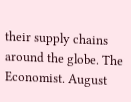their supply chains around the globe. The Economist. August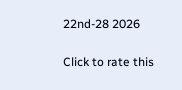22nd-28 2026

Click to rate this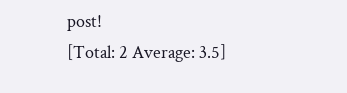post!
[Total: 2 Average: 3.5]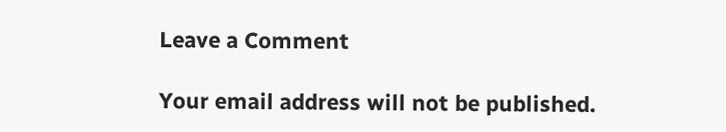Leave a Comment

Your email address will not be published.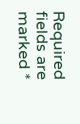Required fields are marked *